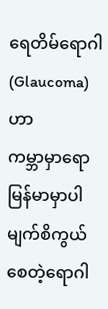ရေတိမ်ရောဂါ (Glaucoma) ဟာ
ကမ္ဘာမှာရော မြန်မာမှာပါ မျက်စိကွယ်စေတဲ့ရောဂါ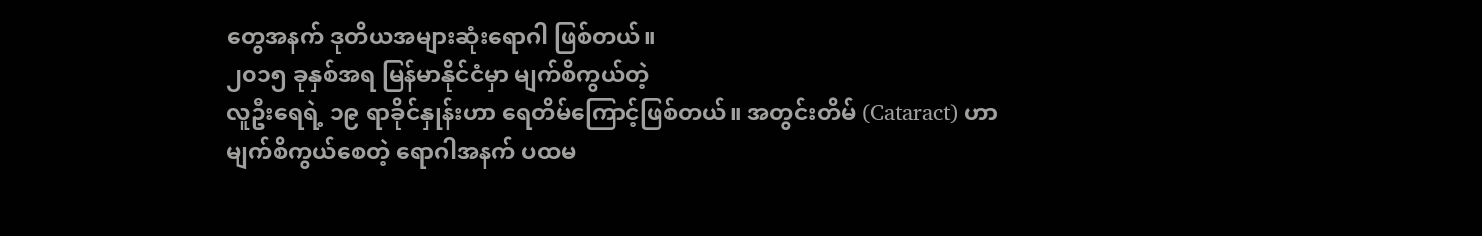တွေအနက် ဒုတိယအများဆုံးရောဂါ ဖြစ်တယ်။
၂၀၁၅ ခုနှစ်အရ မြန်မာနိုင်ငံမှာ မျက်စိကွယ်တဲ့
လူဦးရေရဲ့ ၁၉ ရာခိုင်နှုန်းဟာ ရေတိမ်ကြောင့်ဖြစ်တယ်။ အတွင်းတိမ် (Cataract) ဟာ မျက်စိကွယ်စေတဲ့ ရောဂါအနက် ပထမ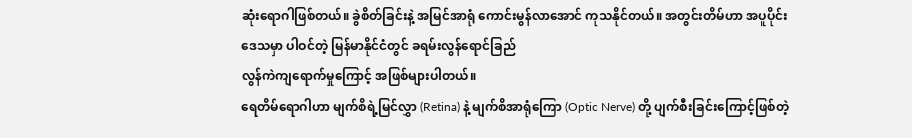ဆုံးရောဂါဖြစ်တယ်။ ခွဲစိတ်ခြင်းနဲ့ အမြင်အာရုံ ကောင်းမွန်လာအောင် ကုသနိုင်တယ်။ အတွင်းတိမ်ဟာ အပူပိုင်းဒေသမှာ ပါဝင်တဲ့ မြန်မာနိုင်ငံတွင် ခရမ်းလွန်ရောင်ခြည်
လွန်ကဲကျရောက်မှုကြောင့် အဖြစ်များပါတယ်။
ရေတိမ်ရောဂါဟာ မျက်စိရဲ့မြင်လွှာ (Retina) နဲ့ မျက်စိအာရုံကြော (Optic Nerve) တို့ ပျက်စီးခြင်းကြောင့်ဖြစ်တဲ့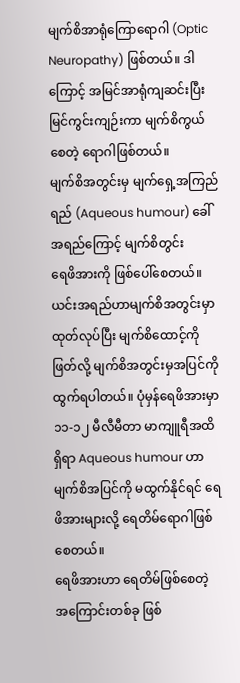မျက်စိအာရုံကြောရောဂါ (Optic Neuropathy) ဖြစ်တယ်။ ဒါကြောင့် အမြင်အာရုံကျဆင်းပြီး
မြင်ကွင်းကျဉ်းကာ မျက်စိကွယ်စေတဲ့ ရောဂါဖြစ်တယ်။
မျက်စိအတွင်းမှ မျက်ရှေ့အကြည်ရည် (Aqueous humour) ခေါ် အရည်ကြောင့် မျက်စိတွင်း
ရေဖိအားကို ဖြစ်ပေါ်စေတယ်။ ယင်းအရည်ဟာမျက်စိအတွင်းမှာ
ထုတ်လုပ်ပြီး မျက်စိထောင့်ကိုဖြတ်လို့ မျက်စိအတွင်းမှအပြင်ကို
ထွက်ရပါတယ်။ ပုံမှန်ရေဖိအားမှာ ၁၁-၁၂ မီလီမီတာ မာကျူရီအထိရှိရာ Aqueous humour ဟာ မျက်စိအပြင်ကို မထွက်နိုင်ရင် ရေဖိအားများလို့ ရေတိမ်ရောဂါဖြစ်စေတယ်။
ရေဖိအားဟာ ရေတိမ်ဖြစ်စေတဲ့ အကြောင်းတစ်ခု ဖြစ်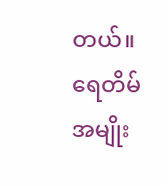တယ်။
ရေတိမ်အမျိုး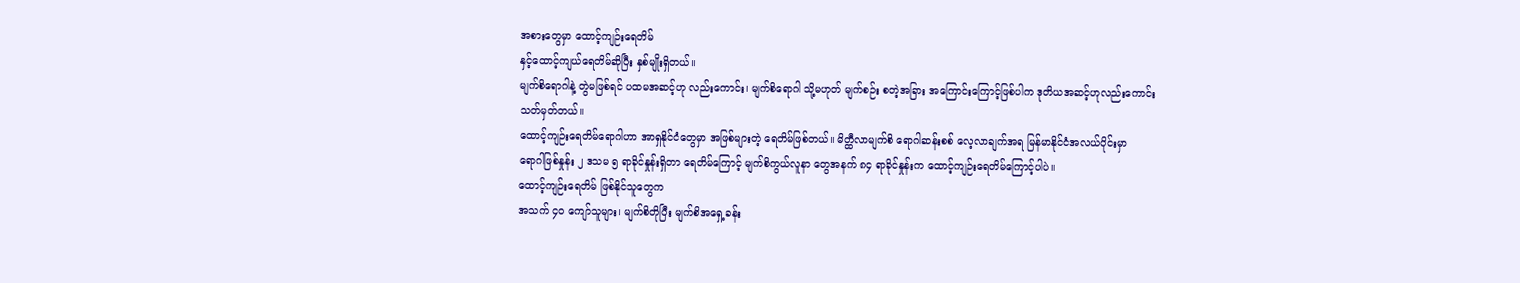အစားတွေမှာ ထောင့်ကျဉ်းရေတိမ်
နှင့်ထောင့်ကျယ်ရေတိမ်ဆိုပြီး နှစ်မျိုးရှိတယ်။
မျက်စိရောဂါနဲ့ တွဲမဖြစ်ရင် ပထမအဆင့်ဟု လည်းကောင်း၊ မျက်စိရောဂါ သို့မဟုတ် မျက်စဉ်း စတဲ့အခြား အကြောင်းကြောင့်ဖြစ်ပါက ဒုတိယအဆင့်ဟုလည်းကောင်း
သတ်မှတ်တယ်။
ထောင့်ကျဉ်းရေတိမ်ရောဂါဟာ အာရှနိုင်ငံတွေမှာ အဖြစ်များတဲ့ ရေတိမ်ဖြစ်တယ်။ မိတ္ထီလာမျက်စိ ရောဂါဆန်းစစ် လေ့လာချက်အရ မြန်မာနိုင်ငံအလယ်ပိုင်းမှာ
ရောဂါဖြစ်နှုန်း ၂ ဒသမ ၅ ရာခိုင်နှုန်းရှိတာ ရေတိမ်ကြောင့် မျက်စိကွယ်လူနာ တွေအနက် ၈၄ ရာခိုင်နှုန်းက ထောင့်ကျဉ်းရေတိမ်ကြောင့်ပါပဲ။
ထောင့်ကျဉ်းရေတိမ် ဖြစ်နိုင်သူတွေက
အသက် ၄၀ ကျော်သူများ၊ မျက်စိတိုပြီး မျက်စိအရှေ့ခန်း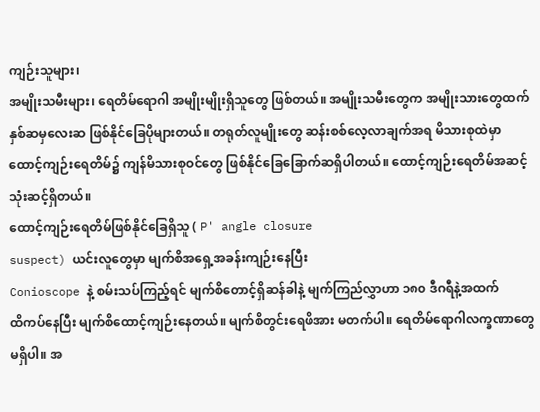ကျဉ်းသူများ၊
အမျိုးသမီးများ၊ ရေတိမ်ရောဂါ အမျိုးမျိုးရှိသူတွေ ဖြစ်တယ်။ အမျိုးသမီးတွေက အမျိုးသားတွေထက်
နှစ်ဆမှလေးဆ ဖြစ်နိုင်ခြေပိုများတယ်။ တရုတ်လူမျိုးတွေ ဆန်းစစ်လေ့လာချက်အရ မိသားစုထဲမှာ
ထောင့်ကျဉ်းရေတိမ်၌ ကျန်မိသားစုဝင်တွေ ဖြစ်နိုင်ခြေခြောက်ဆရှိပါတယ်။ ထောင့်ကျဉ်းရေတိမ်အဆင့်
သုံးဆင့်ရှိတယ်။
ထောင့်ကျဉ်းရေတိမ်ဖြစ်နိုင်ခြေရှိသူ ( P' angle closure
suspect) ယင်းလူတွေမှာ မျက်စိအရှေ့အခန်းကျဉ်းနေပြီး
Conioscope နဲ့ စမ်းသပ်ကြည့်ရင် မျက်စိတောင့်ရှိဆန်ခါနဲ့ မျက်ကြည်လွှာဟာ ၁၈၀ ဒီဂရီနဲ့အထက်
ထိကပ်နေပြီး မျက်စိထောင့်ကျဉ်းနေတယ်။ မျက်စိတွင်းရေဖိအား မတက်ပါ။ ရေတိမ်ရောဂါလက္ခဏာတွေ
မရှိပါ။ အ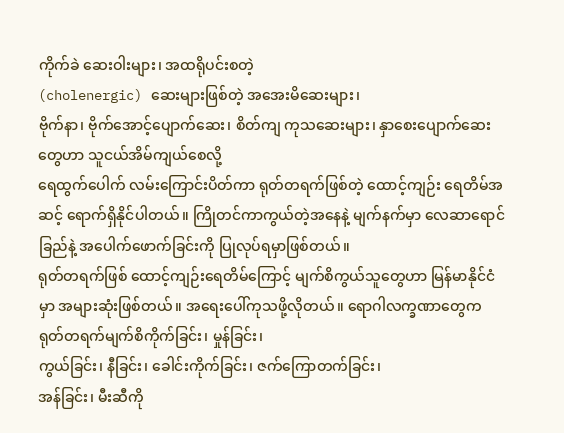ကိုက်ခဲ ဆေးဝါးများ၊ အထရိုပင်းစတဲ့
(cholenergic) ဆေးများဖြစ်တဲ့ အအေးမိဆေးများ၊
ဗိုက်နာ၊ ဗိုက်အောင့်ပျောက်ဆေး၊ စိတ်ကျ ကုသဆေးများ၊ နှာစေးပျောက်ဆေးတွေဟာ သူငယ်အိမ်ကျယ်စေလို့
ရေထွက်ပေါက် လမ်းကြောင်းပိတ်ကာ ရုတ်တရက်ဖြစ်တဲ့ ထောင့်ကျဉ်း ရေတိမ်အဆင့် ရောက်ရှိနိုင်ပါတယ်။ ကြိုတင်ကာကွယ်တဲ့အနေနဲ့ မျက်နက်မှာ လေဆာရောင်ခြည်နဲ့ အပေါက်ဖောက်ခြင်းကို ပြုလုပ်ရမှာဖြစ်တယ်။
ရုတ်တရက်ဖြစ် ထောင့်ကျဉ်းရေတိမ်ကြောင့် မျက်စိကွယ်သူတွေဟာ မြန်မာနိုင်ငံမှာ အများဆုံးဖြစ်တယ်။ အရေးပေါ်ကုသဖို့လိုတယ်။ ရောဂါလက္ခဏာတွေက ရုတ်တရက်မျက်စိကိုက်ခြင်း၊ မှုန်ခြင်း၊
ကွယ်ခြင်း၊ နီခြင်း၊ ခေါင်းကိုက်ခြင်း၊ ဇက်ကြောတက်ခြင်း၊
အန်ခြင်း၊ မီးဆီကို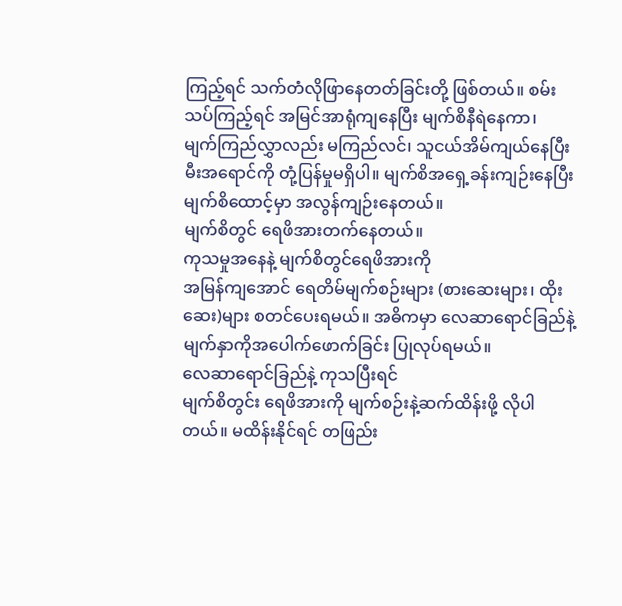ကြည့်ရင် သက်တံလိုဖြာနေတတ်ခြင်းတို့ ဖြစ်တယ်။ စမ်းသပ်ကြည့်ရင် အမြင်အာရုံကျနေပြီး မျက်စိနီရဲနေကာ၊
မျက်ကြည်လွှာလည်း မကြည်လင်၊ သူငယ်အိမ်ကျယ်နေပြီး မီးအရောင်ကို တုံ့ပြန်မှုမရှိပါ။ မျက်စိအရှေ့ခန်းကျဉ်းနေပြီး မျက်စိထောင့်မှာ အလွန်ကျဉ်းနေတယ်။
မျက်စိတွင် ရေဖိအားတက်နေတယ်။
ကုသမှုအနေနဲ့ မျက်စိတွင်ရေဖိအားကို
အမြန်ကျအောင် ရေတိမ်မျက်စဉ်းများ (စားဆေးများ၊ ထိုးဆေး)များ စတင်ပေးရမယ်။ အဓိကမှာ လေဆာရောင်ခြည်နဲ့
မျက်နှာကိုအပေါက်ဖောက်ခြင်း ပြုလုပ်ရမယ်။
လေဆာရောင်ခြည်နဲ့ ကုသပြီးရင်
မျက်စိတွင်း ရေဖိအားကို မျက်စဉ်းနဲ့ဆက်ထိန်းဖို့ လိုပါတယ်။ မထိန်းနိုင်ရင် တဖြည်း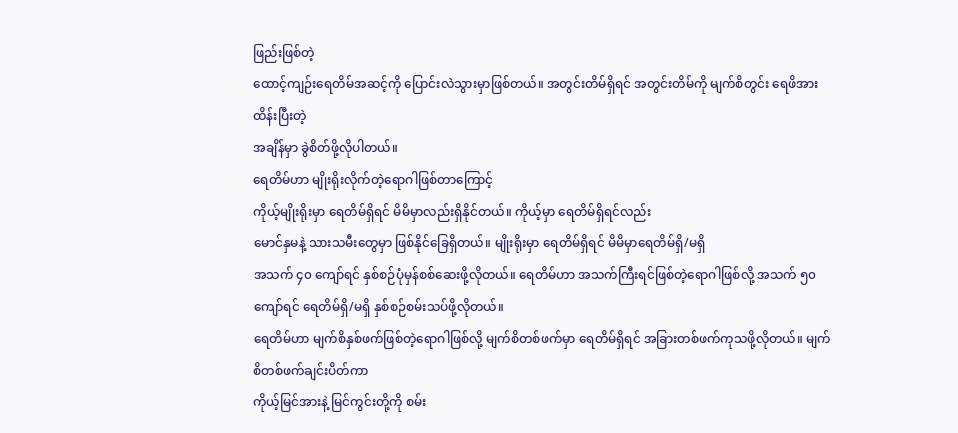ဖြည်းဖြစ်တဲ့
ထောင့်ကျဉ်းရေတိမ်အဆင့်ကို ပြောင်းလဲသွားမှာဖြစ်တယ်။ အတွင်းတိမ်ရှိရင် အတွင်းတိမ်ကို မျက်စိတွင်း ရေဖိအားထိန်းပြီးတဲ့
အချိန်မှာ ခွဲစိတ်ဖို့လိုပါတယ်။
ရေတိမ်ဟာ မျိုးရိုးလိုက်တဲ့ရောဂါဖြစ်တာကြောင့်
ကိုယ့်မျိုးရိုးမှာ ရေတိမ်ရှိရင် မိမိမှာလည်းရှိနိုင်တယ်။ ကိုယ့်မှာ ရေတိမ်ရှိရင်လည်း
မောင်နှမနဲ့ သားသမီးတွေမှာ ဖြစ်နိုင်ခြေရှိတယ်။ မျိုးရိုးမှာ ရေတိမ်ရှိရင် မိမိမှာရေတိမ်ရှိ/မရှိ
အသက် ၄၀ ကျော်ရင် နှစ်စဉ်ပုံမှန်စစ်ဆေးဖို့လိုတယ်။ ရေတိမ်ဟာ အသက်ကြီးရင်ဖြစ်တဲ့ရောဂါဖြစ်လို့ အသက် ၅၀ ကျော်ရင် ရေတိမ်ရှိ/မရှိ နှစ်စဉ်စမ်းသပ်ဖို့လိုတယ်။
ရေတိမ်ဟာ မျက်စိနှစ်ဖက်ဖြစ်တဲ့ရောဂါဖြစ်လို့ မျက်စိတစ်ဖက်မှာ ရေတိမ်ရှိရင် အခြားတစ်ဖက်ကုသဖို့လိုတယ်။ မျက်စိတစ်ဖက်ချင်းပိတ်ကာ
ကိုယ့်မြင်အားနဲ့ မြင်ကွင်းတို့ကို စမ်း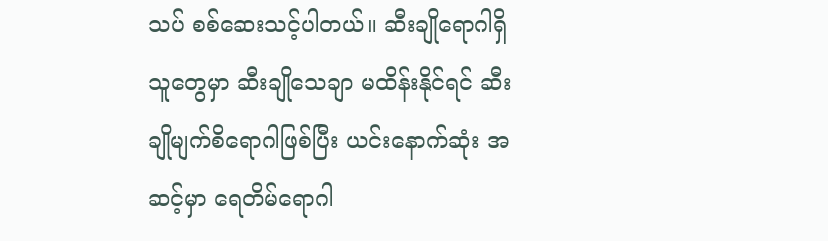သပ် စစ်ဆေးသင့်ပါတယ်။ ဆီးချိုရောဂါရှိသူတွေမှာ ဆီးချိုသေချာ မထိန်းနိုင်ရင် ဆီးချိုမျက်စိရောဂါဖြစ်ပြီး ယင်းနောက်ဆုံး အဆင့်မှာ ရေတိမ်ရောဂါ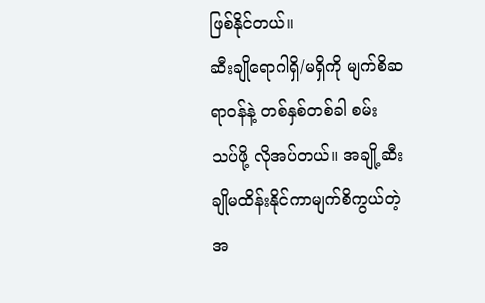ဖြစ်နိုင်တယ်။
ဆီးချိုရောဂါရှိ/မရှိကို မျက်စိဆရာဝန်နဲ့ တစ်နှစ်တစ်ခါ စမ်းသပ်ဖို့ လိုအပ်တယ်။ အချို့ဆီးချိုမထိန်းနိုင်ကာမျက်စိကွယ်တဲ့အ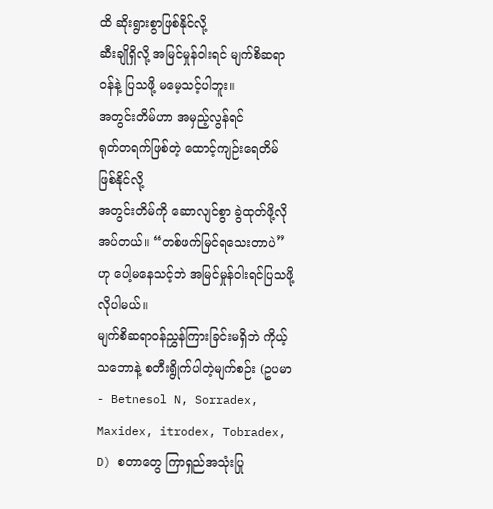ထိ ဆိုးရွားစွာဖြစ်နိုင်လို့
ဆီးချိုရှိလို့ အမြင်မှုန်ဝါးရင် မျက်စိဆရာဝန်နဲ့ ပြသဖို့ မမေ့သင့်ပါဘူး။
အတွင်းတိမ်ဟာ အမှည့်လွန်ရင်
ရုတ်တရက်ဖြစ်တဲ့ ထောင့်ကျဉ်းရေတိမ်ဖြစ်နိုင်လို့
အတွင်းတိမ်ကို ဆောလျင်စွာ ခွဲထုတ်ဖို့လိုအပ်တယ်။ “တစ်ဖက်မြင်ရသေးတာပဲ”ဟု ပေါ့မနေသင့်ဘဲ အမြင်မှုန်ဝါးရင်ပြသဖို့
လိုပါမယ်။
မျက်စိဆရာဝန်ညွှန်ကြားခြင်းမရှိဘဲ ကိုယ့်သဘောနဲ့ စတီးရွိုက်ပါတဲ့မျက်စဉ်း (ဥပမာ- Betnesol N, Sorradex,
Maxidex, itrodex, Tobradex, D) စတာတွေ ကြာရှည်အသုံးပြု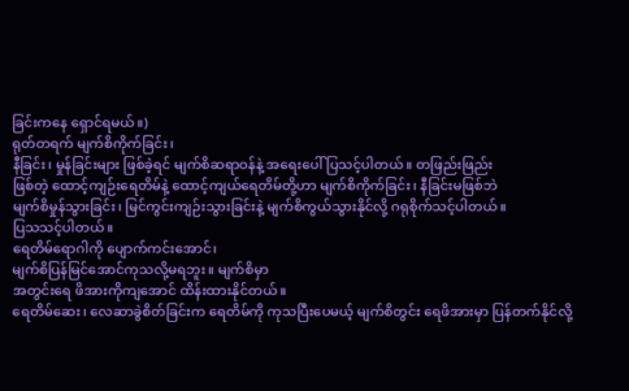ခြင်းကနေ ရှောင်ရမယ်။)
ရုတ်တရက် မျက်စိကိုက်ခြင်း၊
နီခြင်း၊ မှုန်ခြင်းများ ဖြစ်ခဲ့ရင် မျက်စိဆရာဝန်နဲ့ အရေးပေါ်ပြသင့်ပါတယ်။ တဖြည်းဖြည်း
ဖြစ်တဲ့ ထောင့်ကျဉ်းရေတိမ်နဲ့ ထောင့်ကျယ်ရေတိမ်တို့ဟာ မျက်စိကိုက်ခြင်း၊ နီခြင်းမဖြစ်ဘဲ
မျက်စိမှုန်သွားခြင်း၊ မြင်ကွင်းကျဉ်းသွားခြင်းနဲ့ မျက်စိကွယ်သွားနိုင်လို့ ဂရုစိုက်သင့်ပါတယ်။
ပြသသင့်ပါတယ်။
ရေတိမ်ရောဂါကို ပျောက်ကင်းအောင်၊
မျက်စိပြန်မြင်အောင်ကုသလို့မရဘူး။ မျက်စိမှာ
အတွင်းရေ ဖိအားကိုကျအောင် ထိန်းထားနိုင်တယ်။
ရေတိမ်ဆေး၊ လေဆာခွဲစိတ်ခြင်းက ရေတိမ်ကို ကုသပြီးပေမယ့် မျက်စိတွင်း ရေဖိအားမှာ ပြန်တက်နိုင်လို့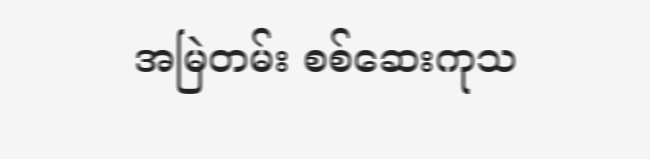အမြဲတမ်း စစ်ဆေးကုသ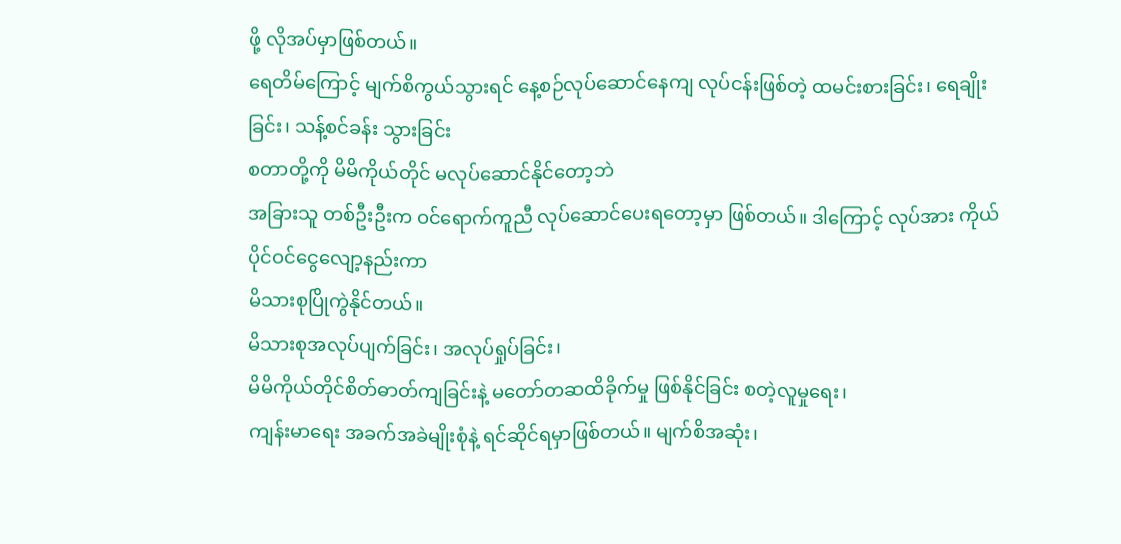ဖို့ လိုအပ်မှာဖြစ်တယ်။
ရေတိမ်ကြောင့် မျက်စိကွယ်သွားရင် နေ့စဉ်လုပ်ဆောင်နေကျ လုပ်ငန်းဖြစ်တဲ့ ထမင်းစားခြင်း၊ ရေချိုးခြင်း၊ သန့်စင်ခန်း သွားခြင်း
စတာတို့ကို မိမိကိုယ်တိုင် မလုပ်ဆောင်နိုင်တော့ဘဲ
အခြားသူ တစ်ဦးဦးက ဝင်ရောက်ကူညီ လုပ်ဆောင်ပေးရတော့မှာ ဖြစ်တယ်။ ဒါကြောင့် လုပ်အား ကိုယ်ပိုင်ဝင်ငွေလျော့နည်းကာ
မိသားစုပြိုကွဲနိုင်တယ်။
မိသားစုအလုပ်ပျက်ခြင်း၊ အလုပ်ရှုပ်ခြင်း၊
မိမိကိုယ်တိုင်စိတ်ဓာတ်ကျခြင်းနဲ့ မတော်တဆထိခိုက်မှု ဖြစ်နိုင်ခြင်း စတဲ့လူမှုရေး၊
ကျန်းမာရေး အခက်အခဲမျိုးစုံနဲ့ ရင်ဆိုင်ရမှာဖြစ်တယ်။ မျက်စိအဆုံး၊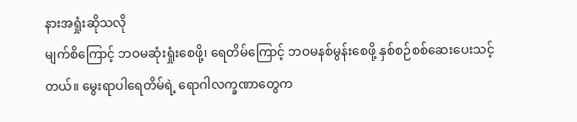နားအရှုံးဆိုသလို
မျက်စိကြောင့် ဘဝမဆုံးရှုံးစေဖို့၊ ရေတိမ်ကြောင့် ဘဝမနစ်မွန်းစေဖို့ နှစ်စဉ်စစ်ဆေးပေးသင့်တယ်။ မွေးရာပါရေတိမ်ရဲ့ ရောဂါလက္ခဏာတွေက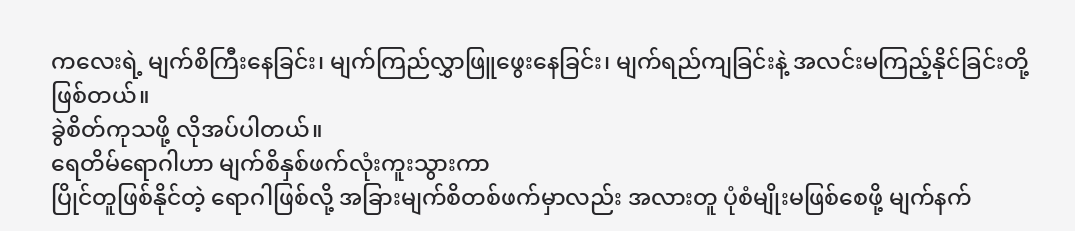ကလေးရဲ့ မျက်စိကြီးနေခြင်း၊ မျက်ကြည်လွှာဖြူဖွေးနေခြင်း၊ မျက်ရည်ကျခြင်းနဲ့ အလင်းမကြည့်နိုင်ခြင်းတို့ဖြစ်တယ်။
ခွဲစိတ်ကုသဖို့ လိုအပ်ပါတယ်။
ရေတိမ်ရောဂါဟာ မျက်စိနှစ်ဖက်လုံးကူးသွားကာ
ပြိုင်တူဖြစ်နိုင်တဲ့ ရောဂါဖြစ်လို့ အခြားမျက်စိတစ်ဖက်မှာလည်း အလားတူ ပုံစံမျိုးမဖြစ်စေဖို့ မျက်နက်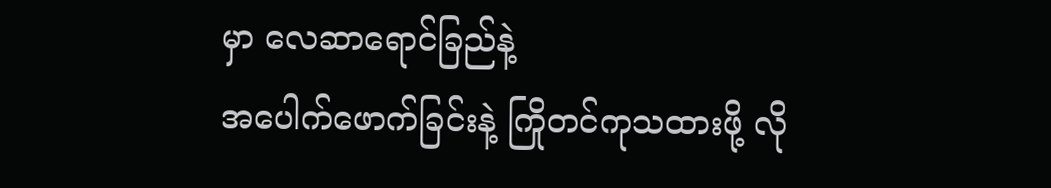မှာ လေဆာရောင်ခြည်နဲ့
အပေါက်ဖောက်ခြင်းနဲ့ ကြိုတင်ကုသထားဖို့ လို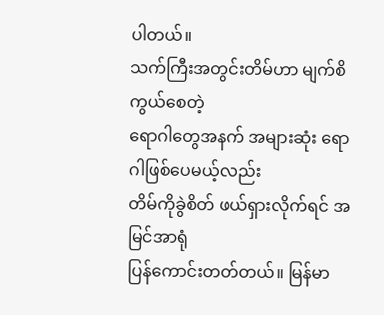ပါတယ်။
သက်ကြီးအတွင်းတိမ်ဟာ မျက်စိကွယ်စေတဲ့
ရောဂါတွေအနက် အများဆုံး ရောဂါဖြစ်ပေမယ့်လည်း
တိမ်ကိုခွဲစိတ် ဖယ်ရှားလိုက်ရင် အမြင်အာရုံ
ပြန်ကောင်းတတ်တယ်။ မြန်မာ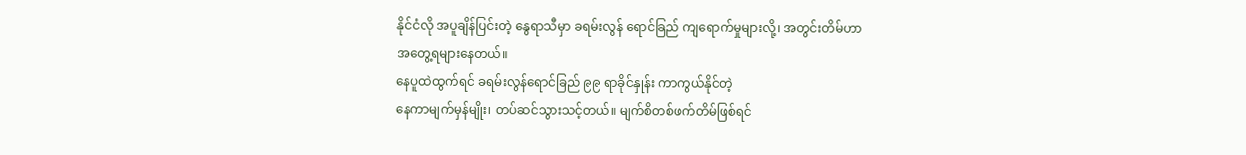နိုင်ငံလို အပူချိန်ပြင်းတဲ့ နွေရာသီမှာ ခရမ်းလွန် ရောင်ခြည် ကျရောက်မှုများလို့၊ အတွင်းတိမ်ဟာ
အတွေ့ရများနေတယ်။
နေပူထဲထွက်ရင် ခရမ်းလွန်ရောင်ခြည် ၉၉ ရာခိုင်နှုန်း ကာကွယ်နိုင်တဲ့
နေကာမျက်မှန်မျိုး၊ တပ်ဆင်သွားသင့်တယ်။ မျက်စိတစ်ဖက်တိမ်ဖြစ်ရင်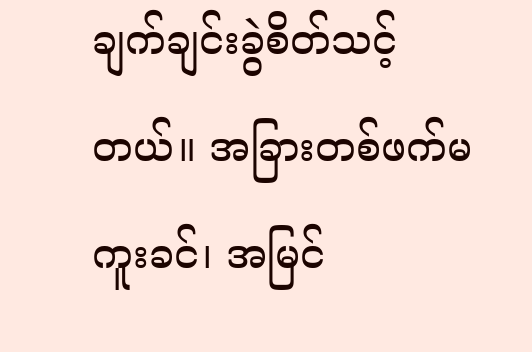ချက်ချင်းခွဲစိတ်သင့်တယ်။ အခြားတစ်ဖက်မကူးခင်၊ အမြင်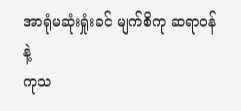အာရုံမဆုံးရှုံးခင် မျက်စိကု ဆရာဝန်နဲ့
ကုသ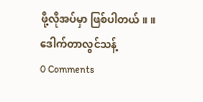ဖို့လိုအပ်မှာ ဖြစ်ပါတယ်။ ။
ဒေါက်တာလွင်သန့်
0 Comments